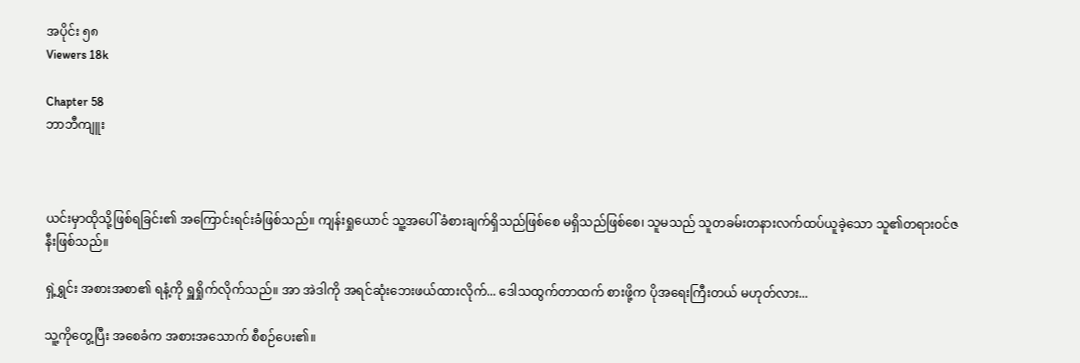အပိုင်း ၅၈
Viewers 18k

Chapter 58
ဘာဘီကျူး



ယင်းမှာထိုသို့ဖြစ်ရခြင်း၏ အကြောင်းရင်းခံဖြစ်သည်။ ကျန်းရှုယောင် သူ့အပေါ် ခံစားချက်ရှိသည်ဖြစ်စေ မရှိသည်ဖြစ်စေ၊ သူမသည် သူတခမ်းတနားလက်ထပ်ယူခဲ့သော သူ၏တရားဝင်ဇနီးဖြစ်သည်။

ရှဲ့ရွှင်း အစားအစာ၏ ရနံ့ကို ရှူရှိုက်လိုက်သည်။ အာ အဲဒါကို အရင်ဆုံးဘေးဖယ်ထားလိုက်... ဒေါသထွက်တာထက် စားဖို့က ပိုအရေးကြီးတယ် မဟုတ်လား...

သူ့ကိုတွေ့ပြီး အစေခံက အစားအသောက် စီစဉ်ပေး၏။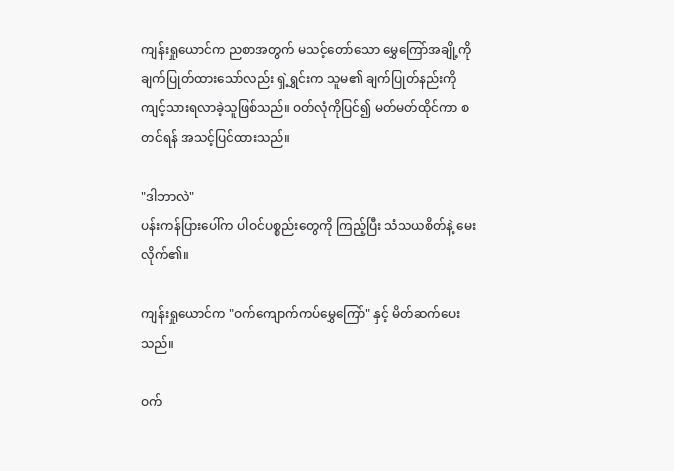ကျန်းရှုယောင်က ညစာအတွက် မသင့်တော်သော မွှေကြော်အချို့ကို ချက်ပြုတ်ထားသော်လည်း ရှဲ့ရွှင်းက သူမ၏ ချက်ပြုတ်နည်းကို ကျင့်သားရလာခဲ့သူဖြစ်သည်။ ဝတ်လုံကိုပြင်၍ မတ်မတ်ထိုင်ကာ စတင်ရန် အသင့်ပြင်ထားသည်။

"ဒါဘာလဲ"
ပန်းကန်ပြားပေါ်က ပါဝင်ပစ္စည်းတွေကို ကြည့်ပြီး သံသယစိတ်နဲ့ မေးလိုက်၏။

ကျန်းရှုယောင်က "ဝက်ကျောက်ကပ်မွှေကြော်" နှင့် မိတ်ဆက်ပေးသည်။

ဝက်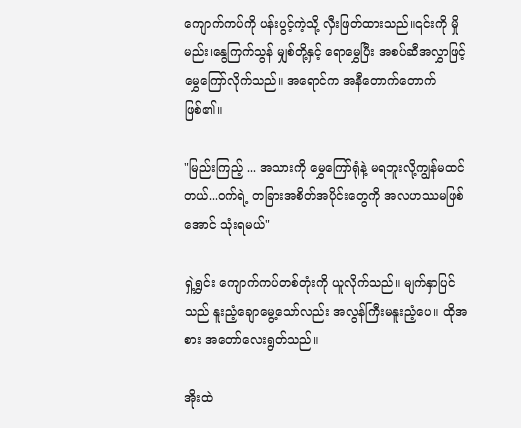ကျောက်ကပ်ကို ပန်းပွင့်ကဲ့သို့ လှီးဖြတ်ထားသည်။၎င်းကို မှိုမည်း၊နွေကြက်သွန် မျှစ်တို့နှင့် ရောမွှေပြီး အစပ်ဆီအလွှာဖြင့် မွှေကြော်လိုက်သည်။ အရောင်က အနီတောက်တောက်ဖြစ်၏။

"မြည်းကြည့် ... အသားကို မွှေကြော်ရုံနဲ့ မရဘူးလို့ကျွန်မထင်တယ်...ဝက်ရဲ့ တခြားအစိတ်အပိုင်းတွေကို အလဟဿမဖြစ်အောင် သုံးရမယ်"

ရှဲ့ရွှင်း ကျောက်ကပ်တစ်တုံးကို ယူလိုက်သည်။ မျက်နှာပြင်သည် နူးညံ့ချောမွေ့သော်လည်း အလွန်ကြီးမနူးညံ့ပေ။ ထိုအစား အတော်လေးရွတ်သည်။

အိုးထဲ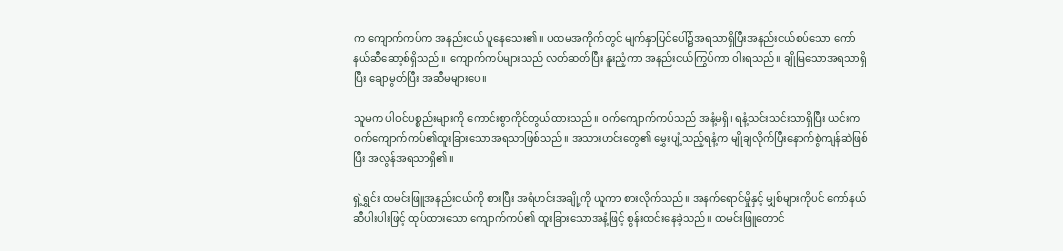က ကျောက်ကပ်က အနည်းငယ် ပူနေသေး၏။ ပထမအကိုက်တွင် မျက်နှာပြင်ပေါ်၌အရသာရှိပြီးအနည်းငယ်စပ်သော ကော်နယ်ဆီဆော့စ်ရှိသည်။ ကျောက်ကပ်များသည် လတ်ဆတ်ပြီး နူးညံ့ကာ အနည်းငယ်ကြွပ်ကာ ဝါးရသည်။ ချိုမြသောအရသာရှိပြီး ချောမွတ်ပြီး အဆီမများပေ။

သူမက ပါဝင်ပစ္စည်းများကို ကောင်းစွာကိုင်တွယ်ထားသည်။ ဝက်ကျောက်ကပ်သည် အနံ့မရှိ၊ ရနံ့သင်းသင်းသာရှိပြီး ယင်းကဝက်ကျောက်ကပ်၏ထူးခြားသောအရသာဖြစ်သည်။ အသားဟင်းတွေ၏ မွှေးပျံ့သည့်ရနံ့က မျိုချလိုက်ပြီးနောက်စွဲကျန်ဆဲဖြစ်ပြီး အလွန်အရသာရှိ၏။

ရှဲ့ရွှင်း ထမင်းဖြူအနည်းငယ်ကို စားပြီး အရံဟင်းအချို့ကို ယူကာ စားလိုက်သည်။ အနက်ရောင်မှိုနှင့် မျှစ်များကိုပင် ကော်နယ်ဆီပါးပါးဖြင့် ထုပ်ထားသော ကျောက်ကပ်၏ ထူးခြားသောအနံ့ဖြင့် စွန်းထင်းနေခဲ့သည်။ ထမင်းဖြူတောင်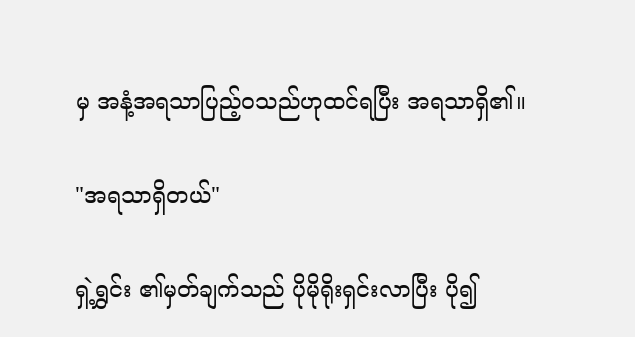မှ အနံ့အရသာပြည့်ဝသည်ဟုထင်ရပြီး အရသာရှိ၏။

"အရသာရှိတယ်"

ရှဲ့ရွှင်း ၏မှတ်ချက်သည် ပိုမိုရိုးရှင်းလာပြီး ပို၍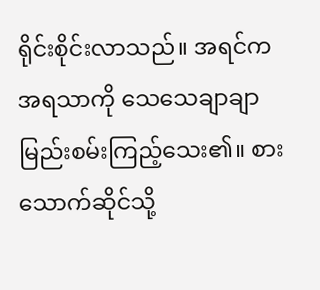ရိုင်းစိုင်းလာသည်။ အရင်က အရသာကို သေသေချာချာ မြည်းစမ်းကြည့်သေး၏။ စားသောက်ဆိုင်သို့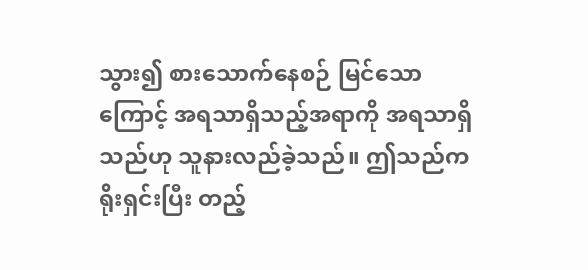သွား၍ စားသောက်နေစဉ် မြင်သောကြောင့် အရသာရှိသည့်အရာကို အရသာရှိသည်ဟု သူနားလည်ခဲ့သည်။ ဤသည်က ရိုးရှင်းပြီး တည့်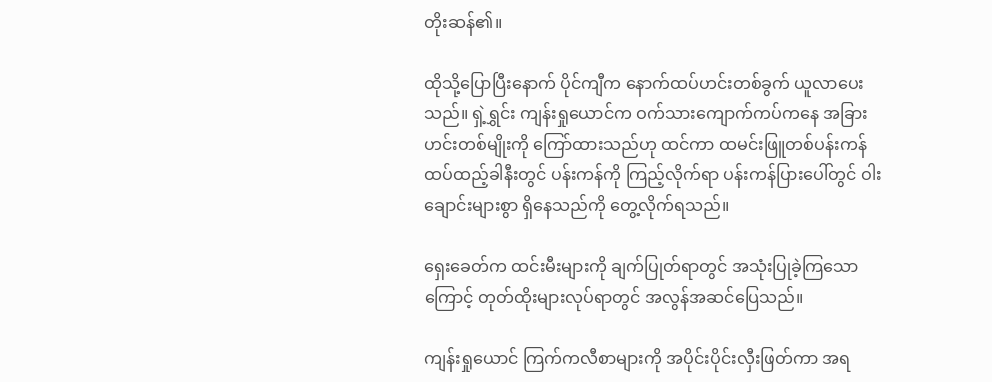တိုးဆန်၏။

ထိုသို့ပြောပြီးနောက် ပိုင်ကျီက နောက်ထပ်ဟင်းတစ်ခွက် ယူလာပေးသည်။ ရှဲ့ရွှင်း ကျန်းရှုယောင်က ဝက်သားကျောက်ကပ်ကနေ အခြားဟင်းတစ်မျိုးကို ကြော်ထားသည်ဟု ထင်ကာ ထမင်းဖြူတစ်ပန်းကန် ထပ်ထည့်ခါနီးတွင် ပန်းကန်ကို ကြည့်လိုက်ရာ ပန်းကန်ပြားပေါ်တွင် ဝါးချောင်းများစွာ ရှိနေသည်ကို တွေ့လိုက်ရသည်။

ရှေးခေတ်က ထင်းမီးများကို ချက်ပြုတ်ရာတွင် အသုံးပြုခဲ့ကြသောကြောင့် တုတ်ထိုးများလုပ်ရာတွင် အလွန်အဆင်ပြေသည်။

ကျန်းရှုယောင် ကြက်ကလီစာများကို အပိုင်းပိုင်းလှီးဖြတ်ကာ အရ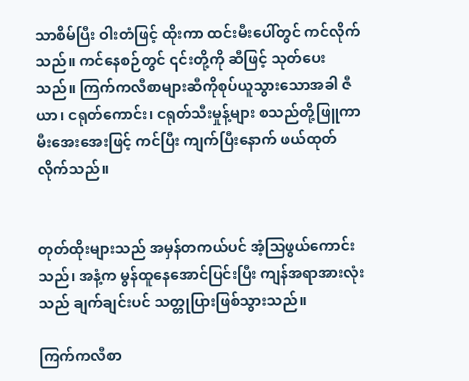သာစိမ်ပြီး ဝါးတံဖြင့် ထိုးကာ ထင်းမီးပေါ်တွင် ကင်လိုက်သည်။ ကင်နေစဉ်တွင် ၎င်းတို့ကို ဆီဖြင့် သုတ်ပေးသည်။ ကြက်ကလီစာများဆီကိုစုပ်ယူသွားသောအခါ ဇီယာ၊ ငရုတ်ကောင်း၊ ငရုတ်သီးမှုန့်များ စသည်တို့ဖြူကာ မီးအေးအေးဖြင့် ကင်ပြီး ကျက်ပြီးနောက် ဖယ်ထုတ်လိုက်သည်။


တုတ်ထိုးများသည် အမှန်တကယ်ပင် အံ့သြဖွယ်ကောင်းသည်၊ အနံ့က မွန်ထူနေအောင်ပြင်းပြီး ကျန်အရာအားလုံးသည် ချက်ချင်းပင် သတ္တုပြားဖြစ်သွားသည်။

ကြက်ကလီစာ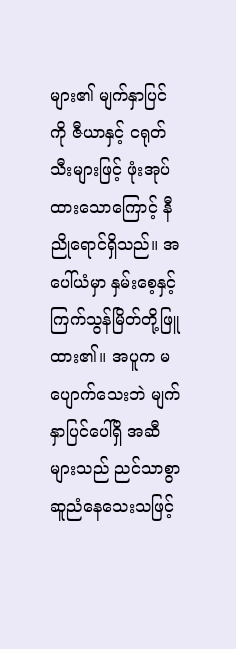များ၏ မျက်နှာပြင်ကို ဇီယာနှင့် ငရုတ်သီးများဖြင့် ဖုံးအုပ်ထားသောကြောင့် နီညိုရောင်ရှိသည်။ အပေါ်ယံမှာ နှမ်းစေ့နှင့် ကြက်သွန်မြိတ်တို့ဖြူထား၏။ အပူက မပျောက်သေးဘဲ မျက်နှာပြင်ပေါ်ရှိ အဆီများသည် ညင်သာစွာ ဆူညံနေသေးသဖြင့်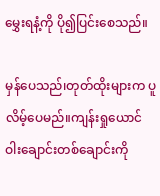မွှေးရနံ့ကို ပို၍ပြင်းစေသည်။

မှန်ပေသည်၊တုတ်ထိုးများက ပူလိမ့်ပေမည်။ကျန်းရှုယောင် ဝါးချောင်းတစ်ချောင်းကို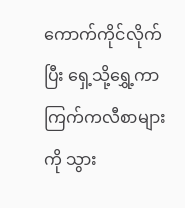ကောက်ကိုင်လိုက်ပြီး ရှေ့သို့ရွှေ့ကာ ကြက်ကလီစာများကို သွား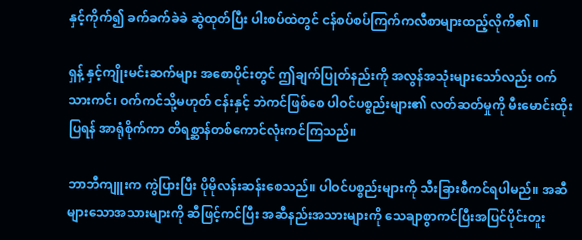နှင့်ကိုက်၍ ခက်ခက်ခဲခဲ ဆွဲထုတ်ပြီး ပါးစပ်ထဲတွင် ငန်စပ်စပ်ကြက်ကလီစာများထည့်လိုကိ၏။

ရှန့် နှင့်ကျိုးမင်းဆက်များ အစောပိုင်းတွင် ဤချက်ပြုတ်နည်းကို အလွန်အသုံးများသော်လည်း ဝက်သားကင်၊ ဝက်ကင်သို့မဟုတ် ငန်းနှင့် ဘဲကင်ဖြစ်စေ ပါဝင်ပစ္စည်းများ၏ လတ်ဆတ်မှုကို မီးမောင်းထိုးပြရန် အာရုံစိုက်ကာ တိရစ္ဆာန်တစ်ကောင်လုံးကင်ကြသည်။

ဘာဘီကျူးက ကွဲပြားပြီး ပိုမိုလန်းဆန်းစေသည်။ ပါဝင်ပစ္စည်းများကို သီးခြားစီကင်ရပါမည်။ အဆီများသောအသားများကို ဆီဖြင့်ကင်ပြီး အဆီနည်းအသားများကို သေချာစွာကင်ပြီးအပြင်ပိုင်းတူး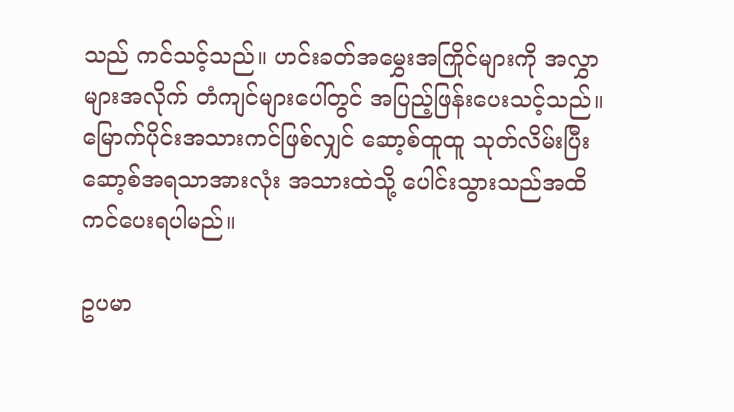သည် ကင်သင့်သည်။ ဟင်းခတ်အမွှေးအကြိုင်များကို အလွှာများအလိုက် တံကျင်များပေါ်တွင် အပြည့်ဖြန်းပေးသင့်သည်။ မြောက်ပိုင်းအသားကင်ဖြစ်လျှင် ဆော့စ်ထူထူ သုတ်လိမ်းပြီး ဆော့စ်အရသာအားလုံး အသားထဲသို့ ပေါင်းသွားသည်အထိ ကင်ပေးရပါမည်။

ဥပမာ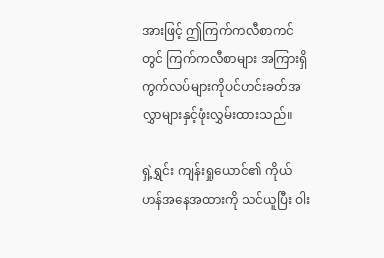အားဖြင့် ဤကြက်ကလီစာကင်တွင် ကြက်ကလီစာများ အကြားရှိကွက်လပ်များကိုပင်ဟင်းခတ်အလွှာများနှင့်ဖုံးလွှမ်းထားသည်။

ရှဲ့ရွှင်း ကျန်းရှုယောင်၏ ကိုယ်ဟန်အနေအထားကို သင်ယူပြီး ဝါး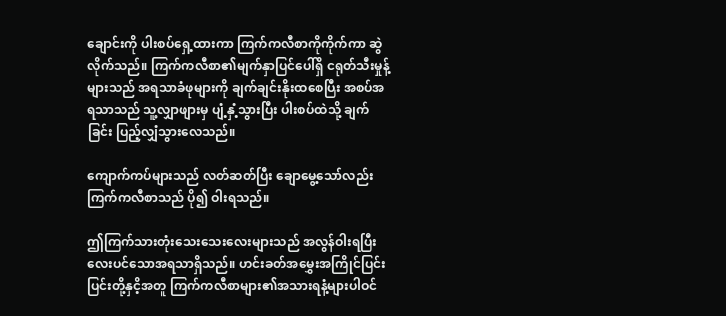ချောင်းကို ပါးစပ်ရှေ့ထားကာ ကြက်ကလီစာကိုကိုက်ကာ ဆွဲလိုက်သည်။ ကြက်ကလီစာ၏မျက်နှာပြင်ပေါ်ရှိ ငရုတ်သီးမှုန့်များသည် အရသာခံဖုများကို ချက်ချင်းနိုးထစေပြီး အစပ်အရသာသည် သူ့လျှာဖျားမှ ပျံ့နှံ့သွားပြီး ပါးစပ်ထဲသို့ ချက်ခြင်း ပြည့်လျှံသွားလေသည်။

ကျောက်ကပ်များသည် လတ်ဆတ်ပြီး ချောမွေ့သော်လည်း ကြက်ကလီစာသည် ပို၍ ဝါးရသည်။

ဤကြက်သားတုံးသေးသေးလေးများသည် အလွန်ဝါးရပြီး လေးပင်သောအရသာရှိသည်။ ဟင်းခတ်အမွှေးအကြိုင်ပြင်းပြင်းတို့နှငိ့အတူ ကြက်ကလီစာများ၏အသားရနံ့များပါဝင်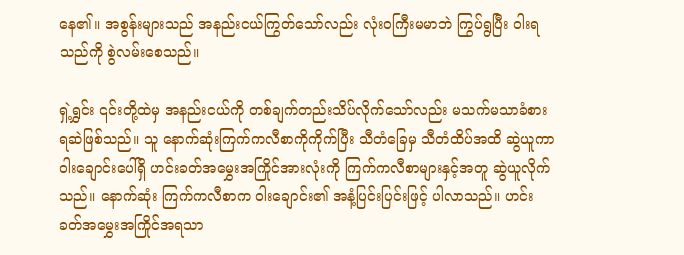နေ၏။ အစွန်းများသည် အနည်းငယ်ကြွတ်သော်လည်း လုံးဝကြီးမမာဘဲ ကြွပ်ရွပြီး ဝါးရသည်ကို စွဲလမ်းစေသည်။

ရှဲ့ရွှင်း ၎င်းတို့ထဲမှ အနည်းငယ်ကို တစ်ချက်တည်းသိပ်လိုက်သော်လည်း မသက်မသာခံစားရဆဲဖြစ်သည်။ သူ နောက်ဆုံးကြက်ကလီစာကိုကိုက်ပြီး သီတံခြေမှ သီတံထိပ်အထိ ဆွဲယူကာ ဝါးချောင်းပေါ်ရှိ ဟင်းခတ်အမွှေးအကြိုင်အားလုံးကို ကြက်ကလီစာများနှင့်အတူ ဆွဲယူလိုက်သည်။ နောက်ဆုံး ကြက်ကလီစာက ဝါးချောင်း၏ အနံ့ပြင်းပြင်းဖြင့် ပါလာသည်။ ဟင်းခတ်အမွှေးအကြိုင်အရသာ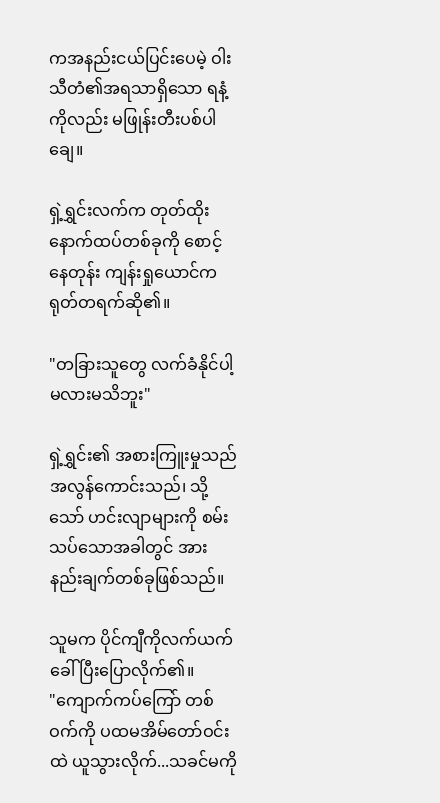ကအနည်းငယ်ပြင်းပေမဲ့ ဝါးသီတံ၏အရသာရှိသော ရနံ့ကိုလည်း မဖြုန်းတီးပစ်ပါချေ။

ရှဲ့ရွှင်းလက်က တုတ်ထိုးနောက်ထပ်တစ်ခုကို စောင့်နေတုန်း ကျန်းရှုယောင်က ရုတ်တရက်ဆို၏။

"တခြားသူတွေ လက်ခံနိုင်ပါ့မလားမသိဘူး"

ရှဲ့ရွှင်း၏ အစားကြူးမှုသည် အလွန်ကောင်းသည်၊ သို့သော် ဟင်းလျာများကို စမ်းသပ်သောအခါတွင် အားနည်းချက်တစ်ခုဖြစ်သည်။

သူမက ပိုင်ကျီကိုလက်ယက်ခေါ်ပြီးပြောလိုက်၏။
"ကျောက်ကပ်ကြော် တစ်ဝက်ကို ပထမအိမ်တော်ဝင်းထဲ ယူသွားလိုက်...သခင်မကို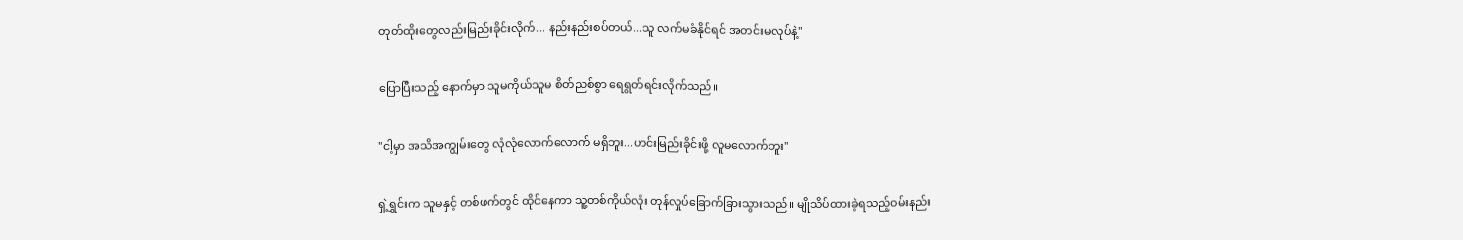တုတ်ထိုးတွေလည်းမြည်းခိုင်းလိုက်... နည်းနည်းစပ်တယ်...သူ လက်မခံနိုင်ရင် အတင်းမလုပ်နဲ့"

ပြောပြီးသည့် နောက်မှာ သူမကိုယ်သူမ စိတ်ညစ်စွာ ရေရွတ်ရင်းလိုက်သည်။

"ငါ့မှာ အသိအကျွမ်းတွေ လုံလုံလောက်လောက် မရှိဘူး...ဟင်းမြည်းခိုင်းဖို့ လူမလောက်ဘူး"

ရှဲ့ရွှင်းက သူမနှင့် တစ်ဖက်တွင် ထိုင်နေကာ သူ့တစ်ကိုယ်လုံး တုန်လှုပ်ခြောက်ခြားသွားသည်။ မျိုသိပ်ထားခဲ့ရသည့်ဝမ်းနည်း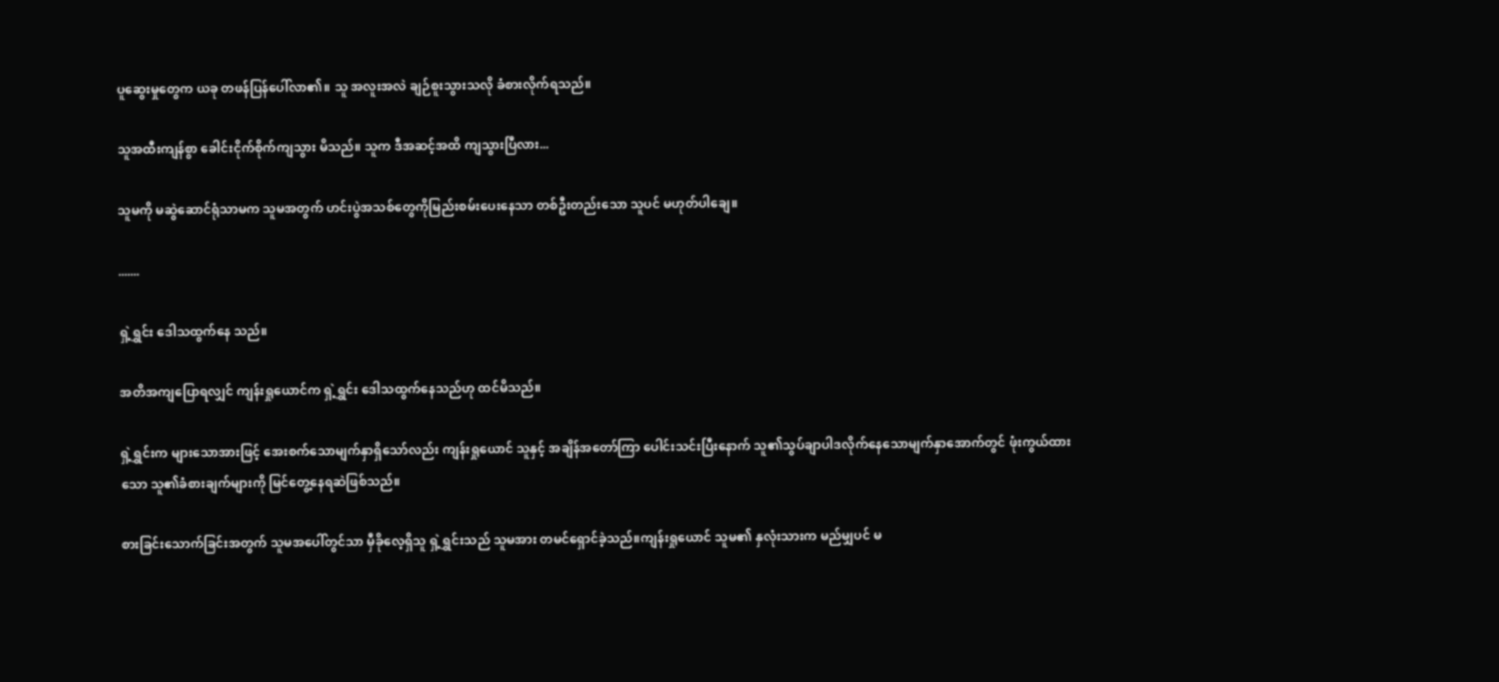ပူဆွေးမှုတွေက ယခု တဖန်ပြန်ပေါ်လာ၏။ သူ အလူးအလဲ ချဉ်စူးသွားသလို ခံစားလိုက်ရသည်။

သူအထီးကျန်စွာ ခေါင်းငိုက်စိုက်ကျသွား မိသည်။ သူက ဒီအဆင့်အထိ ကျသွားပြီလား...

သူမကို မဆွဲဆောင်ရုံသာမက သူမအတွက် ဟင်းပွဲအသစ်တွေကိုမြည်းစမ်းပေးနေသာ တစ်ဦးတည်းသော သူပင် မဟုတ်ပါချေ။

.......

ရှဲ့ရွှင်း ဒေါသထွက်နေ သည်။

အတိအကျပြောရလျှင် ကျန်းရှုယောင်က ရှဲ့ရွှင်း ဒေါသထွက်နေသည်ဟု ထင်မိသည်။

ရှဲ့ရွှင်းက များသောအားဖြင့် အေးစက်သောမျက်နှာရှိသော်လည်း ကျန်းရှုယောင် သူနှင့် အချိန်အတော်ကြာ ပေါင်းသင်းပြီးနောက် သူ၏သွပ်ချာပါဒလိုက်နေသောမျက်နှာအောက်တွင် ဖုံးကွယ်ထားသော သူ၏ခံစားချက်များကို မြင်တွေ့နေရဆဲဖြစ်သည်။

စားခြင်းသောက်ခြင်းအတွက် သူမအပေါ်တွင်သာ မှီခိုလေ့ရှိသူ ရှဲ့ရွှင်းသည် သူမအား တမင်ရှောင်ခဲ့သည်။ကျန်းရှုယောင် သူမ၏ နှလုံးသားက မည်မျှပင် မ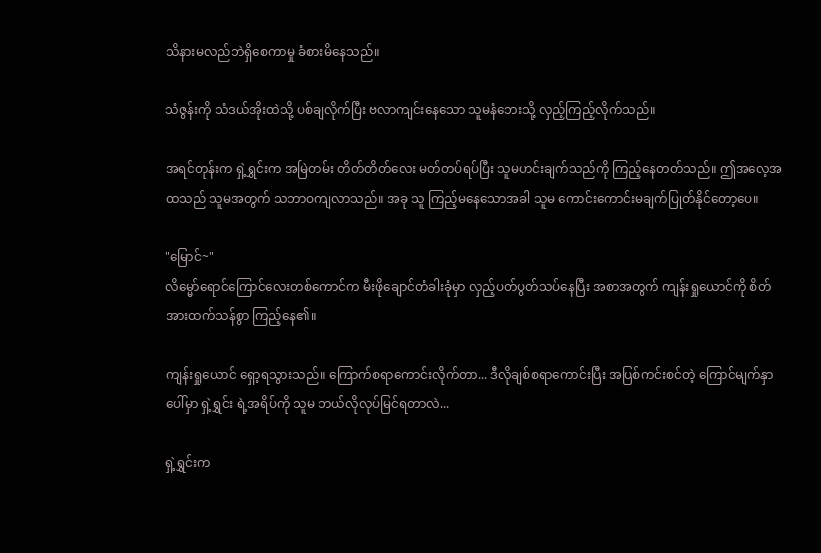သိနားမလည်ဘဲရှိစေကာမှု ခံစားမိနေသည်။

သံဇွန်းကို သံဒယ်အိုးထဲသို့ ပစ်ချလိုက်ပြီး ဗလာကျင်းနေသော သူမနံဘေးသို့ လှည့်ကြည့်လိုက်သည်။

အရင်တုန်းက ရှဲ့ရွှင်းက အမြဲတမ်း တိတ်တိတ်လေး မတ်တပ်ရပ်ပြီး သူမဟင်းချက်သည်ကို ကြည့်နေတတ်သည်။ ဤအလေ့အထသည် သူမအတွက် သဘာဝကျလာသည်။ အခု သူ ကြည့်မနေသောအခါ သူမ ကောင်းကောင်းမချက်ပြုတ်နိုင်တော့ပေ။

"မြောင်~"
လိမ္မော်ရောင်ကြောင်လေးတစ်ကောင်က မီးဖိုချောင်တံခါးခုံမှာ လှည့်ပတ်ပွတ်သပ်နေပြီး အစာအတွက် ကျန်းရှုယောင်ကို စိတ်အားထက်သန်စွာ ကြည့်နေ၏။

ကျန်းရှုယောင် ရှော့ရသွားသည်။ ကြောက်စရာကောင်းလိုက်တာ... ဒီလိုချစ်စရာကောင်းပြီး အပြစ်ကင်းစင်တဲ့ ကြောင်မျက်နှာပေါ်မှာ ရှဲ့ရွှင်း ရဲ့အရိပ်ကို သူမ ဘယ်လိုလုပ်မြင်ရတာလဲ...

ရှဲ့ရွှင်းက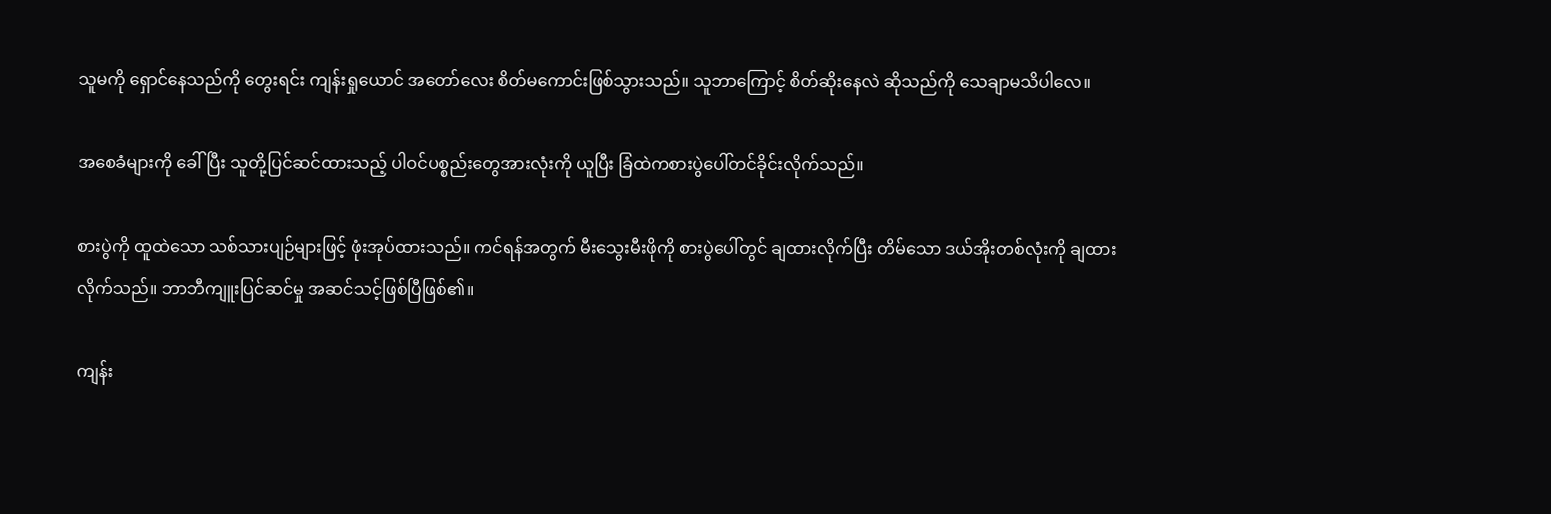သူမကို ရှောင်နေသည်ကို တွေးရင်း ကျန်းရှုယောင် အတော်လေး စိတ်မကောင်းဖြစ်သွားသည်။ သူဘာကြောင့် စိတ်ဆိုးနေလဲ ဆိုသည်ကို သေချာမသိပါလေ။

အစေခံများကို ခေါ်ပြီး သူတို့ပြင်ဆင်ထားသည့် ပါဝင်ပစ္စည်းတွေအားလုံးကို ယူပြီး ခြံထဲကစားပွဲပေါ်တင်ခိုင်းလိုက်သည်။

စားပွဲကို ထူထဲသော သစ်သားပျဉ်များဖြင့် ဖုံးအုပ်ထားသည်။ ကင်ရန်အတွက် မီးသွေးမီးဖိုကို စားပွဲပေါ်တွင် ချထားလိုက်ပြီး တိမ်သော ဒယ်အိုးတစ်လုံးကို ချထားလိုက်သည်။ ဘာဘီကျူးပြင်ဆင်မှု အဆင်သင့်ဖြစ်ပြီဖြစ်၏။

ကျန်း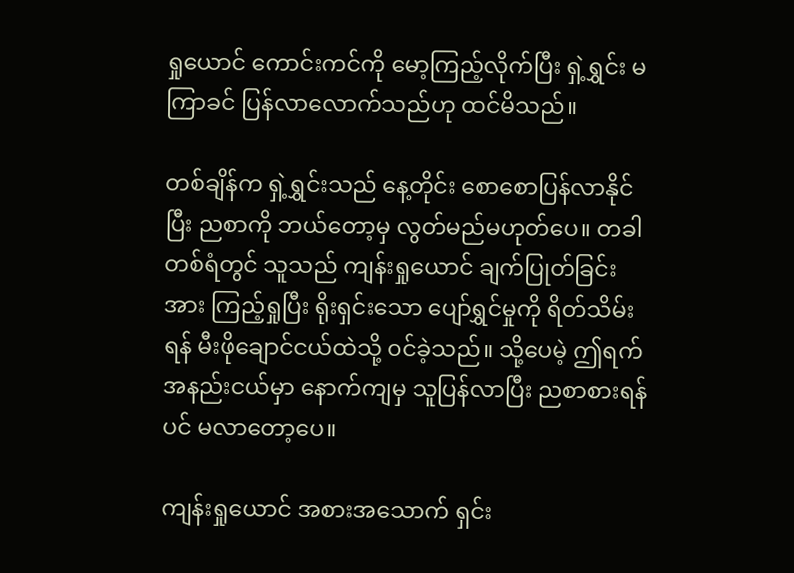ရှုယောင် ကောင်းကင်ကို မော့ကြည့်လိုက်ပြီး ရှဲ့ရွှင်း မကြာခင် ပြန်လာလောက်သည်ဟု ထင်မိသည်။

တစ်ချိန်က ရှဲ့ရွှင်းသည် နေ့တိုင်း စောစောပြန်လာနိုင်ပြီး ညစာကို ဘယ်တော့မှ လွတ်မည်မဟုတ်ပေ။ တခါတစ်ရံတွင် သူသည် ကျန်းရှုယောင် ချက်ပြုတ်ခြင်းအား ကြည့်ရှုပြီး ရိုးရှင်းသော ပျော်ရွှင်မှုကို ရိတ်သိမ်းရန် မီးဖိုချောင်ငယ်ထဲသို့ ၀င်ခဲ့သည်။ သို့ပေမဲ့ ဤရက်အနည်းငယ်မှာ နောက်ကျမှ သူပြန်လာပြီး ညစာစားရန်ပင် မလာတော့ပေ။

ကျန်းရှုယောင် အစားအသောက် ရှင်း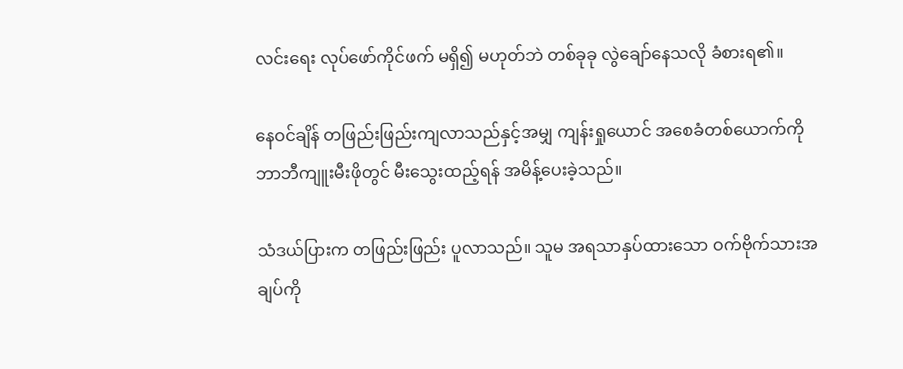လင်းရေး လုပ်ဖော်ကိုင်ဖက် မရှိ၍ မဟုတ်ဘဲ တစ်ခုခု လွဲချော်နေသလို ခံစားရ၏။

နေဝင်ချိန် တဖြည်းဖြည်းကျလာသည်နှင့်အမျှ ကျန်းရှုယောင် အစေခံတစ်ယောက်ကို ဘာဘီကျူးမီးဖိုတွင် မီးသွေးထည့်ရန် အမိန့်ပေးခဲ့သည်။

သံဒယ်ပြားက တဖြည်းဖြည်း ပူလာသည်။ သူမ အရသာနှပ်ထားသော ဝက်ဗိုက်သားအချပ်ကို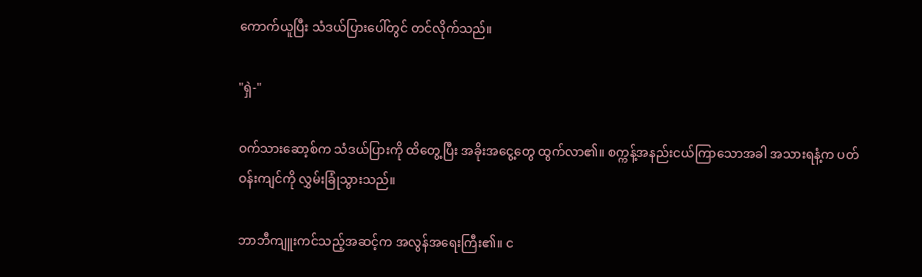ကောက်ယူပြီး သံဒယ်ပြားပေါ်တွင် တင်လိုက်သည်။

"ရှဲ-"

ဝက်သားဆော့စ်က သံဒယ်ပြားကို ထိတွေ့ပြီး အခိုးအငွေ့တွေ ထွက်လာ၏။ စက္ကန့်အနည်းငယ်ကြာသောအခါ အသားရနံ့က ပတ်ဝန်းကျင်ကို လွှမ်းခြုံသွားသည်။

ဘာဘီကျူးကင်သည့်အဆင့်က အလွန်အရေးကြီး၏။ င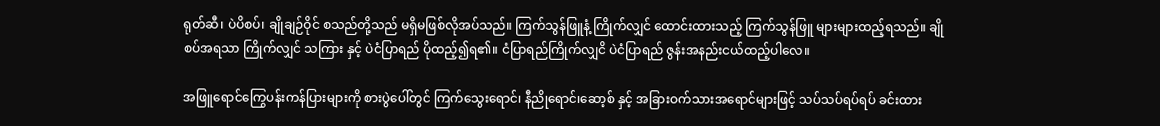ရုတ်ဆီ၊ ပဲပိစပ်၊ ချိုချဉ်ဝိုင် စသည်တို့သည် မရှိမဖြစ်လိုအပ်သည်။ ကြက်သွန်ဖြူနံ့ ကြိုက်လျှင် ထောင်းထားသည့် ကြက်သွန်ဖြူ များများထည့်ရသည်။ ချိုစပ်အရသာ ကြိုက်လျှင် သကြား နှင့် ပဲငံပြာရည် ပိုထည့်၍ရ၏။ ငံပြာရည်ကြိုက်လျှငိ ပဲငံပြာရည် ဇွန်းအနည်းငယ်ထည့်ပါလေ။

အဖြူရောင်ကြွေပန်းကန်ပြားများကို စားပွဲပေါ်တွင် ကြက်သွေးရောင်၊ နီညိုရောင်၊ဆော့စ် နှင့် အခြားဝက်သားအရောင်များဖြင့် သပ်သပ်ရပ်ရပ် ခင်းထား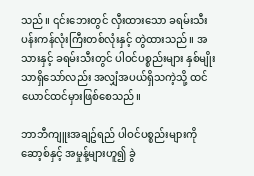သည်။ ၎င်းဘေးတွင် လှီးထားသော ခရမ်းသီး ပန်းကန်လုံးကြီးတစ်လုံးနှင့် တွဲထားသည်။ အသားနှင့် ခရမ်းသီးတွင် ပါဝင်ပစ္စည်းများ နှစ်မျိုးသာရှိသော်လည်း အလျှံအပယ်ရှိသကဲ့သို့ ထင်ယောင်ထင်မှားဖြစ်စေသည်။

ဘာဘီကျူးအချဥ်ရည် ပါဝင်ပစ္စည်းများကို ဆော့စ်နှင့် အမှုန့်များဟူ၍ ခွဲ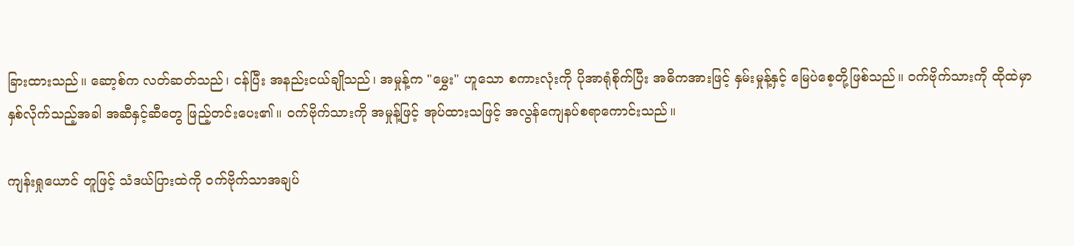ခြားထားသည်။ ဆော့စ်က လတ်ဆတ်သည်၊ ငန်ပြီး အနည်းငယ်ချိုသည်၊ အမှုန့်က "မွှေး" ဟူသော စကားလုံးကို ပိုအာရုံစိုက်ပြီး အဓိကအားဖြင့် နှမ်းမှုန့်နှင့် မြေပဲစေ့တို့ဖြစ်သည်။ ဝက်ဗိုက်သားကို ထိုထဲမှာနှစ်လိုက်သည့်အခါ အဆီနှင့်ဆီတွေ ဖြည့်တင်းပေး၏။ ဝက်ဗိုက်သားကို အမှုန့်ဖြင့် အုပ်ထားသဖြင့် အလွန်ကျေနပ်စရာကောင်းသည်။

ကျန်းရှုယောင် တူဖြင့် သံဒယ်ပြားထဲကို ဝက်ဗိုက်သာအချပ်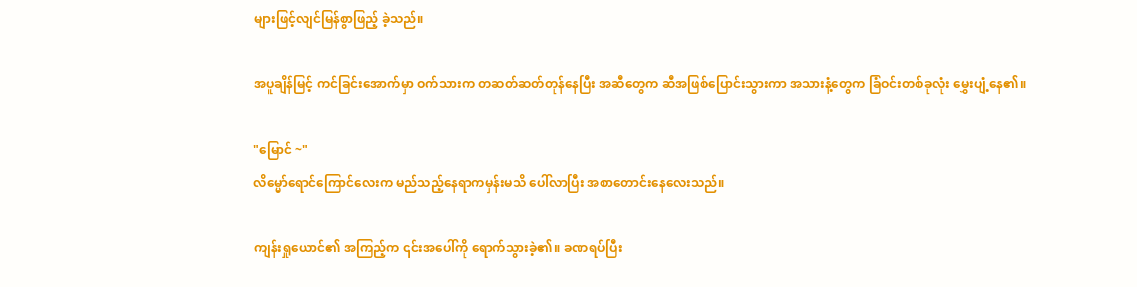များဖြင့်လျင်မြန်စွာဖြည့် ခဲ့သည်။

အပူချိန်မြင့် ကင်ခြင်းအောက်မှာ ဝက်သားက တဆတ်ဆတ်တုန်နေပြီး အဆီတွေက ဆီအဖြစ်ပြောင်းသွားကာ အသားနံ့တွေက ခြံဝင်းတစ်ခုလုံး မွှေးပျံ့နေ၏။

"မြောင် ~"
လိမ္မော်ရောင်ကြောင်လေးက မည်သည့်နေရာကမှန်းမသိ ပေါ်လာပြီး အစာတောင်းနေလေးသည်။

ကျန်းရှုယောင်၏ အကြည့်က ၎င်းအပေါ်ကို ရောက်သွားခဲ့၏။ ခဏရပ်ပြီး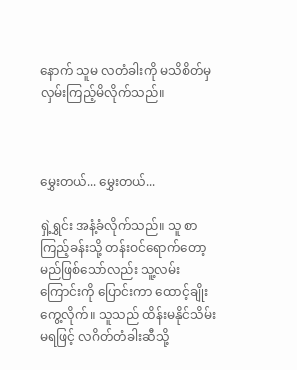နောက် သူမ လတံခါးကို မသိစိတ်မှ လှမ်းကြည့်မိလိုက်သည်။



မွှေးတယ်... မွှေးတယ်...

ရှဲ့ရွှင်း အနံ့ခံလိုက်သည်။ သူ စာကြည့်ခန်းသို့ တန်းဝင်ရောက်တော့မည်ဖြစ်သော်လည်း သူ့လမ်းကြောင်းကို ပြောင်းကာ ထောင့်ချိုးကွေ့လိုက်။ သူသည် ထိန်းမနိုင်သိမ်းမရဖြင့် လဂိတ်တံခါးဆီသို့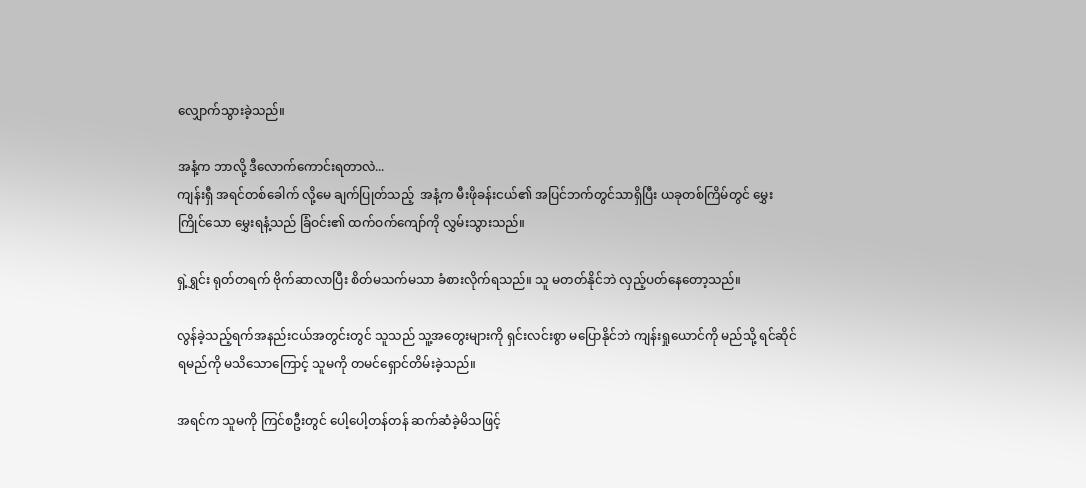လျှောက်သွားခဲ့သည်။

အနံ့က ဘာလို့ ဒီလောက်ကောင်းရတာလဲ...
ကျန်းရှီ အရင်တစ်ခေါက် လို့မေ ချက်ပြုတ်သည့်  အနံ့က မီးဖိုခန်းငယ်၏ အပြင်ဘက်တွင်သာရှိပြီး ယခုတစ်ကြိမ်တွင် မွှေးကြိုင်သော မွှေးရနံ့သည် ခြံဝင်း၏ ထက်ဝက်ကျော်ကို လွှမ်းသွားသည်။

ရှဲ့ရွှင်း ရုတ်တရက် ဗိုက်ဆာလာပြီး စိတ်မသက်မသာ ခံစားလိုက်ရသည်။ သူ မတတ်နိုင်ဘဲ လှည့်ပတ်နေတော့သည်။

လွန်ခဲ့သည့်ရက်အနည်းငယ်အတွင်းတွင် သူသည် သူ့အတွေးများကို ရှင်းလင်းစွာ မပြောနိုင်ဘဲ ကျန်းရှုယောင်ကို မည်သို့ ရင်ဆိုင်ရမည်ကို မသိသောကြောင့် သူမကို တမင်ရှောင်တိမ်းခဲ့သည်။

အရင်က သူမကို ကြင်စဦးတွင် ပေါ့ပေါ့တန်တန် ဆက်ဆံခဲ့မိသဖြင့်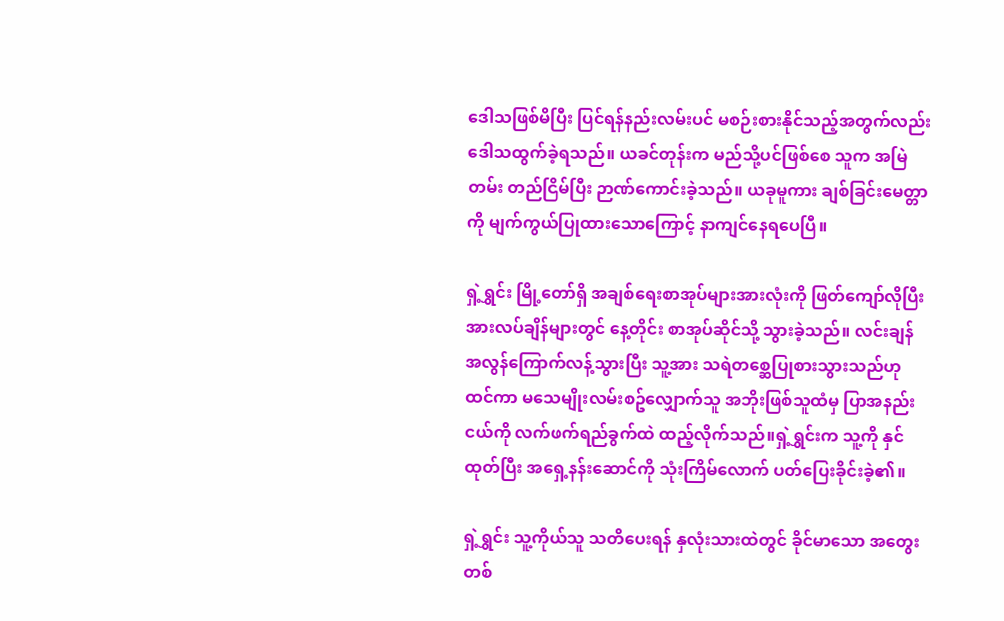ဒေါသဖြစ်မိပြီး ပြင်ရန်နည်းလမ်းပင် မစဉ်းစားနိုင်သည့်အတွက်လည်း ဒေါသထွက်ခဲ့ရသည်။ ယခင်တုန်းက မည်သို့ပင်ဖြစ်စေ သူက အမြဲတမ်း တည်ငြိမ်ပြီး ဉာဏ်ကောင်းခဲ့သည်။ ယခုမူကား ချစ်ခြင်းမေတ္တာကို မျက်ကွယ်ပြုထားသောကြောင့် နာကျင်နေရပေပြီ။

ရှဲ့ရွှင်း မြို့တော်ရှိ အချစ်ရေးစာအုပ်များအားလုံးကို ဖြတ်ကျော်လိုပြီး အားလပ်ချိန်များတွင် နေ့တိုင်း စာအုပ်ဆိုင်သို့ သွားခဲ့သည်။ လင်းချန် အလွန်ကြောက်လန့်သွားပြီး သူ့အား သရဲတစ္ဆေပြုစားသွားသည်ဟု ထင်ကာ မသေမျိုးလမ်းစဥ်လျှောက်သူ အဘိုးဖြစ်သူထံမှ ပြာအနည်းငယ်ကို လက်ဖက်ရည်ခွက်ထဲ ထည့်လိုက်သည်။ရှဲ့ရွှင်းက သူ့ကို နှင်ထုတ်ပြီး အရှေ့နန်းဆောင်ကို သုံးကြိမ်လောက် ပတ်ပြေးခိုင်းခဲ့၏။

ရှဲ့ရွှင်း သူ့ကိုယ်သူ သတိပေးရန် နှလုံးသားထဲတွင် ခိုင်မာသော အတွေးတစ်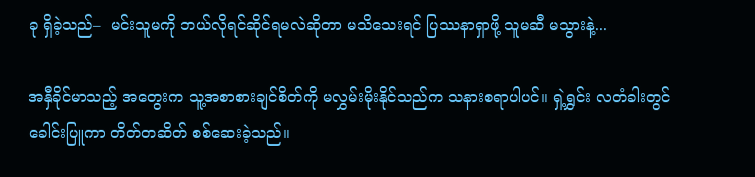ခု ရှိခဲ့သည်–  မင်းသူမကို ဘယ်လိုရင်ဆိုင်ရမလဲဆိုတာ မသိသေးရင် ပြဿနာရှာဖို့ သူမဆီ မသွားနဲ့...

အနှီခိုင်မာသည့် အတွေးက သူ့အစာစားချင်စိတ်ကို မလွှမ်းမိုးနိုင်သည်က သနားစရာပါပင်။ ရှဲ့ရွှင်း လတံခါးတွင်ခေါင်းပြူကာ တိတ်တဆိတ် စစ်ဆေးခဲ့သည်။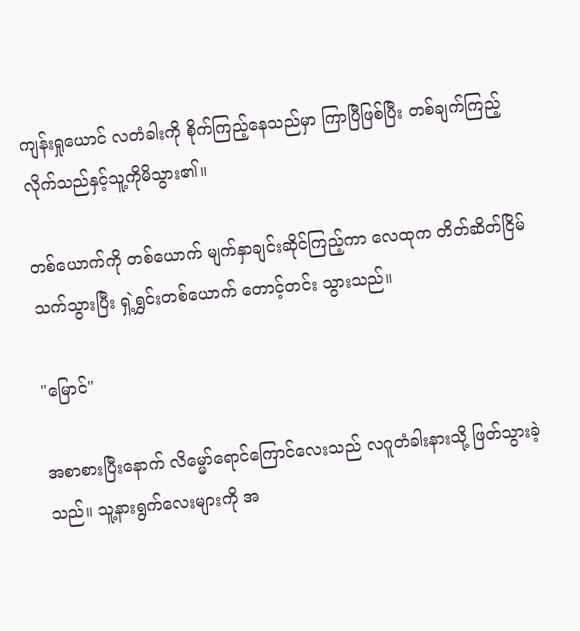ကျန်းရှုယောင် လတံခါးကို စိုက်ကြည့်နေသည်မှာ ကြာပြီဖြစ်ပြီး တစ်ချက်ကြည့်လိုက်သည်နှင့်သူ့ကိုမိသွား၏။

တစ်ယောက်ကို တစ်ယောက် မျက်နှာချင်းဆိုင်ကြည့်ကာ လေထုက တိတ်ဆိတ်ငြိမ်သက်သွားပြီး ရှဲ့ရွှင်းတစ်ယောက် တောင့်တင်း သွားသည်။

"မြောင်"

အစာစားပြီးနောက် လိမ္မော်ရောင်ကြောင်လေးသည် လဂူတံခါးနားသို့ ဖြတ်သွားခဲ့သည်။ သူ့နားရွက်လေးများကို အ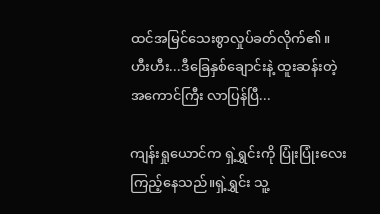ထင်အမြင်သေးစွာလှုပ်ခတ်လိုက်၏။ ဟီးဟီး...ဒီခြေနှစ်ချောင်းနဲ့ ထူးဆန်းတဲ့ အကောင်ကြီး လာပြန်ပြီ...

ကျန်းရှုယောင်က ရှဲ့ရွှင်းကို ပြုံးပြုံးလေး ကြည့်နေသည်။ရှဲ့ရွှင်း သူ့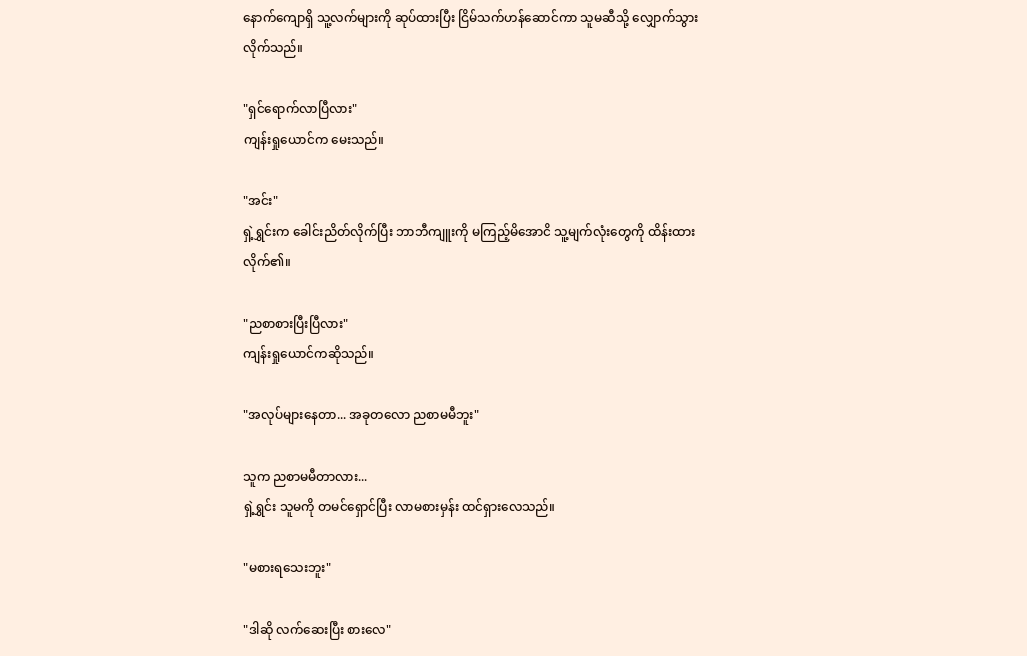နောက်ကျောရှိ သူ့လက်များကို ဆုပ်ထားပြီး ငြိမ်သက်ဟန်ဆောင်ကာ သူမဆီသို့ လျှောက်သွားလိုက်သည်။

"ရှင်ရောက်လာပြီလား"
ကျန်းရှုယောင်က မေးသည်။

"အင်း"
ရှဲ့ရွှင်းက ခေါင်းညိတ်လိုက်ပြီး ဘာဘီကျူးကို မကြည့်မိအောငိ သူ့မျက်လုံးတွေကို ထိန်းထားလိုက်၏။

"ညစာစားပြီးပြီလား"
ကျန်းရှုယောင်ကဆိုသည်။

"အလုပ်များနေတာ... အခုတလော ညစာမမီဘူး"

သူက ညစာမမီတာလား...
ရှဲ့ရွှင်း သူမကို တမင်ရှောင်ပြီး လာမစားမှန်း ထင်ရှားလေသည်။

"မစားရသေးဘူး"

"ဒါဆို လက်ဆေးပြီး စားလေ"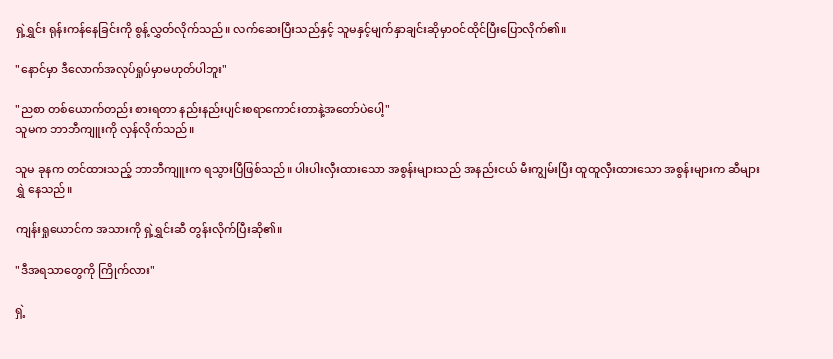ရှဲ့ရွှင်း ရုန်းကန်နေခြင်းကို စွန့်လွှတ်လိုက်သည်။ လက်ဆေးပြီးသည်နှင့် သူမနှင့်မျက်နှာချင်းဆိုမှာဝင်ထိုင်ပြီးပြောလိုက်၏။

"နောင်မှာ ဒီလောက်အလုပ်ရှုပ်မှာမဟုတ်ပါဘူး"

"ညစာ တစ်ယောက်တည်း စားရတာ နည်းနည်းပျင်းစရာကောင်းတာနဲ့အတော်ပဲပေါ့"
သူမက ဘာဘီကျူးကို လှန်လိုက်သည်။

သူမ ခုနက တင်ထားသည့် ဘာဘီကျူးက ရသွားပြီဖြစ်သည်။ ပါးပါးလှီးထားသော အစွန်းများသည် အနည်းငယ် မီးကျွမ်းပြီး ထူထူလှီးထားသော အစွန်းများက ဆီများရွှဲ နေသည်။

ကျန်းရှုယောင်က အသားကို ရှဲ့ရွှင်းဆီ တွန်းလိုက်ပြီးဆို၏။

"ဒီအရသာတွေကို ကြိုက်လား"

ရှဲ့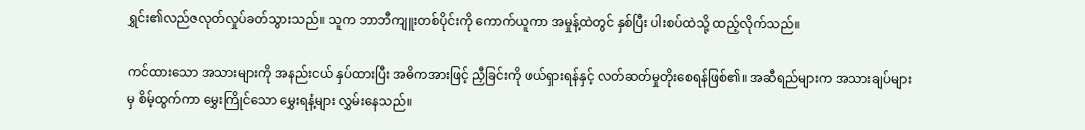ရွှင်း၏လည်ဇလုတ်လှုပ်ခတ်သွားသည်။ သူက ဘာဘီကျူးတစ်ပိုင်းကို ကောက်ယူကာ အမှုန့်ထဲတွင် နှစ်ပြီး ပါးစပ်ထဲသို့ ထည့်လိုက်သည်။

ကင်ထားသော အသားများကို အနည်းငယ် နှပ်ထားပြီး အဓိကအားဖြင့် ညှီခြင်းကို ဖယ်ရှားရန်နှင့် လတ်ဆတ်မှုတိုးစေရန်ဖြစ်၏။ အဆီရည်များက အသားချပ်များမှ စိမ့်ထွက်ကာ မွှေးကြိုင်သော မွှေးရနံ့များ လွှမ်းနေသည်။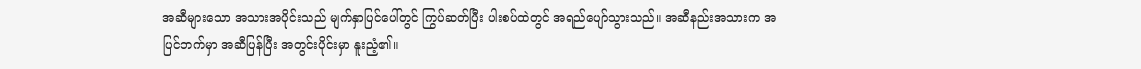အဆီများသော အသားအပိုင်းသည် မျက်နှာပြင်ပေါ်တွင် ကြွပ်ဆတ်ပြီး ပါးစပ်ထဲတွင် အရည်ပျော်သွားသည်။ အဆီနည်းအသားက အပြင်ဘက်မှာ အဆီပြန်ပြီး အတွင်းပိုင်းမှာ နူးညံ့၏။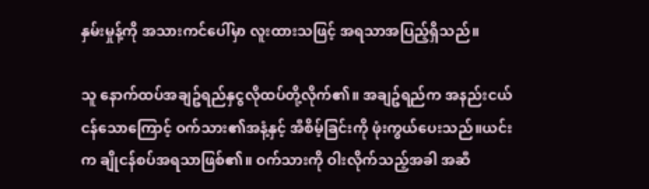နှမ်းမှုန့်ကို အသားကင်ပေါ်မှာ လူးထားသဖြင့် အရသာအပြည့်ရှိသည်။

သူ နောက်ထပ်အချဥ်ရည်နှငွလိုထပ်တို့လိုက်၏။ အချဥ်ရည်က အနည်းငယ်ငန်သောကြောင့် ဝက်သား၏အနံ့နှင့် အီစိမ့်ခြင်းကို ဖုံးကွယ်ပေးသည်။ယင်းက ချိုငန်စပ်အရသာဖြစ်၏။ ဝက်သားကို ဝါးလိုက်သည့်အခါ အဆီ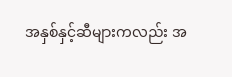အနှစ်နှင့်ဆီများကလည်း အ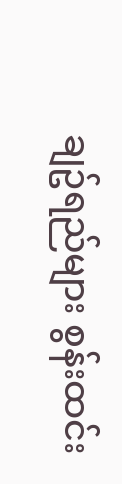ချဥ်ရည်များ စွန်းထင်း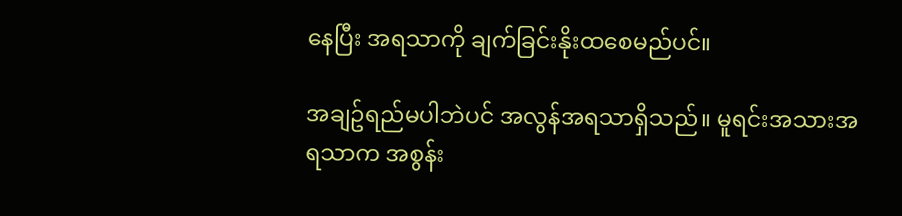နေပြီး အရသာကို ချက်ခြင်းနိုးထစေမည်ပင်။

အချဥ်ရည်မပါဘဲပင် အလွန်အရသာရှိသည်။ မူရင်းအသားအရသာက အစွန်း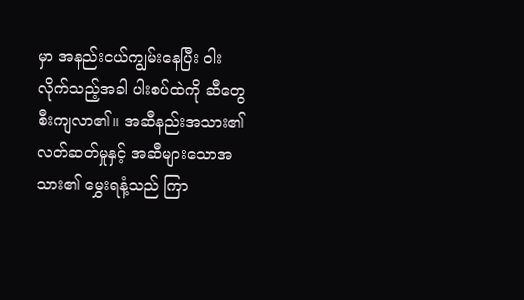မှာ အနည်းငယ်ကျွမ်းနေပြီး ဝါးလိုက်သည့်အခါ ပါးစပ်ထဲကို ဆီတွေ စီးကျလာ၏။ အဆီနည်းအသား၏ လတ်ဆတ်မှုနှင့် အဆီများသောအသား၏ မွှေးရနံ့သည် ကြာ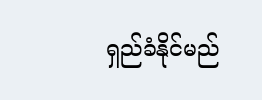ရှည်ခံနိုင်မည်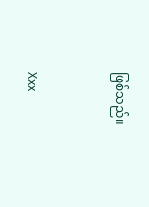ဖြစ်သည်။


Xxx